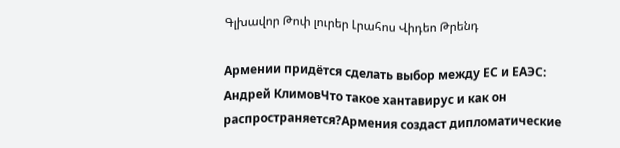Գլխավոր Թոփ լուրեր Լրահոս Վիդեո Թրենդ

Армении придётся сделать выбор между ЕС и ЕАЭС: Андрей КлимовЧто такое хантавирус и как он распространяется?Армения создаст дипломатические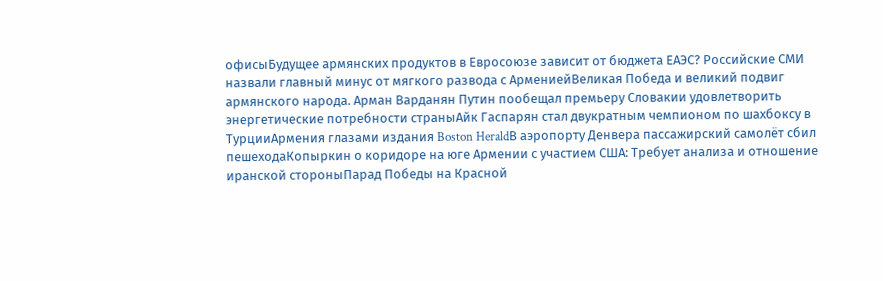офисыБудущее армянских продуктов в Евросоюзе зависит от бюджета ЕАЭС? Российские СМИ назвали главный минус от мягкого развода с АрмениейВеликая Победа и великий подвиг армянского народа. Арман Варданян Путин пообещал премьеру Словакии удовлетворить энергетические потребности страныАйк Гаспарян стал двукратным чемпионом по шахбоксу в ТурцииАрмения глазами издания Boston HeraldВ аэропорту Денвера пассажирский самолёт сбил пешеходаКопыркин о коридоре на юге Армении с участием США: Требует анализа и отношение иранской стороныПарад Победы на Красной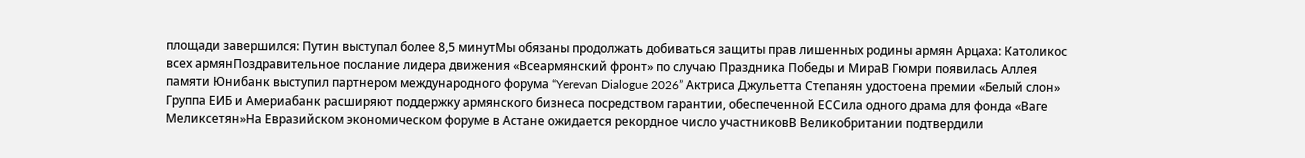площади завершился: Путин выступал более 8,5 минутМы обязаны продолжать добиваться защиты прав лишенных родины армян Арцаха: Католикос всех армянПоздравительное послание лидера движения «Всеармянский фронт» по случаю Праздника Победы и МираВ Гюмри появилась Аллея памяти Юнибанк выступил партнером международного форума “Yerevan Dialogue 2026” Актриса Джульетта Степанян удостоена премии «Белый слон» Группа ЕИБ и Америабанк расширяют поддержку армянского бизнеса посредством гарантии, обеспеченной ЕССила одного драма для фонда «Ваге Меликсетян»На Евразийском экономическом форуме в Астане ожидается рекордное число участниковВ Великобритании подтвердили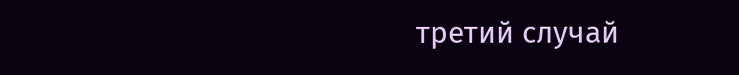третий случай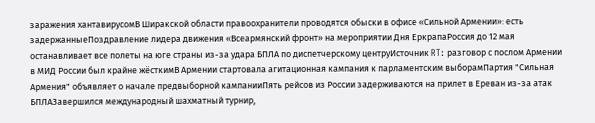заражения хантавирусомВ Ширакской области правоохранители проводятся обыски в офисе «Сильной Армении»: есть задержанныеПоздравление лидера движения «Всеармянский фронт» на мероприятии Дня ЕркрапаРоссия до 12 мая останавливает все полеты на юге страны из-за удара БПЛА по диспетчерскому центруИсточник RT: разговор с послом Армении в МИД России был крайне жёсткимВ Армении стартовала агитационная кампания к парламентским выборамПартия "Сильная Армения" объявляет о начале предвыборной кампанииПять рейсов из России задерживаются на прилет в Ереван из-за атак БПЛАЗавершился международный шахматный турнир,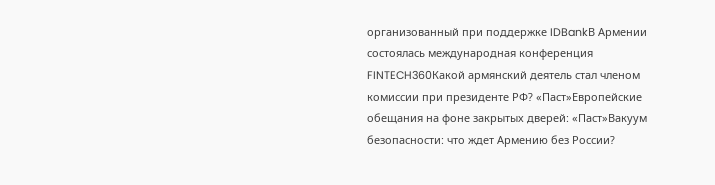организованный при поддержке IDBankВ Армении состоялась международная конференция FINTECH360Какой армянский деятель стал членом комиссии при президенте РФ? «Паст»Европейские обещания на фоне закрытых дверей: «Паст»Вакуум безопасности: что ждет Армению без России?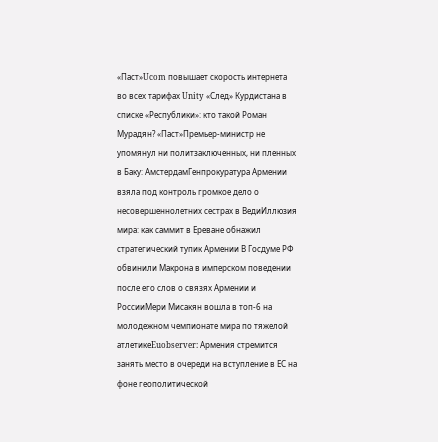«Паст»Ucom повышает скорость интернета во всех тарифах Unity «След» Курдистана в списке «Республики»: кто такой Роман Мурадян? «Паст»Премьер-министр не упомянул ни политзаключенных, ни пленных в Баку: АмстердамГенпрокуратура Армении взяла под контроль громкое дело о несовершеннолетних сестрах в ВедиИллюзия мира: как саммит в Ереване обнажил стратегический тупик Армении В Госдуме РФ обвинили Макрона в имперском поведении после его слов о связях Армении и РоссииМери Мисакян вошла в топ-6 на молодежном чемпионате мира по тяжелой атлетикеEuobserver: Армения стремится занять место в очереди на вступление в ЕС на фоне геополитической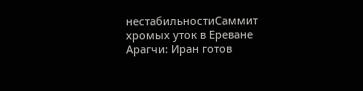нестабильностиСаммит хромых уток в Ереване Арагчи: Иран готов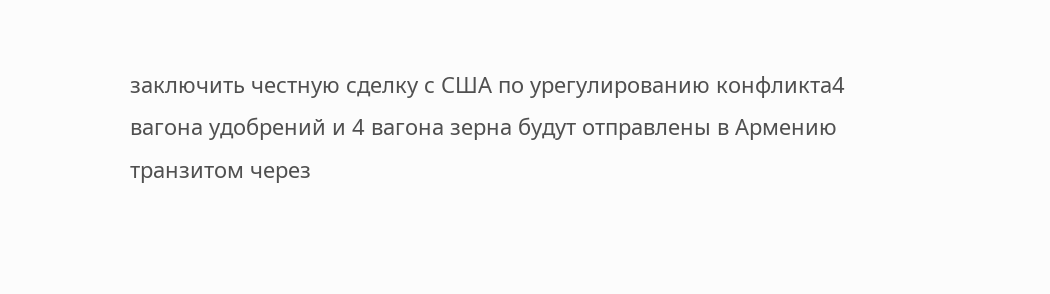заключить честную сделку с США по урегулированию конфликта4 вагона удобрений и 4 вагона зерна будут отправлены в Армению транзитом через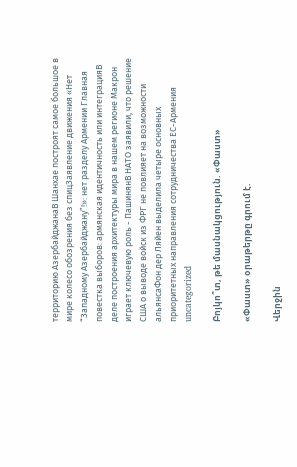территорию АзербайджанаВ Шанхае построят самое большое в мире колесо обозрения без спицЗаявление движения «Нет “Западному Азербайджану”!»: нет разделу Армении Главная повестка выборов: армянская идентичность или интеграцияВ деле построения архитектуры мира в нашем регионе Макрон играет ключевую роль - ПашинянВ НАТО заявили, что решение США о выводе войск из ФРГ не повлияет на возможности альянсаФон дер Ляйен выделила четыре основных приоритетных направления сотрудничества ЕС-Армения
uncategorized

Բոյկո՞տ, թե մասնակցություն. «Փաստ»

«Փաստ» օրաթերթը գրում է.

Վերջին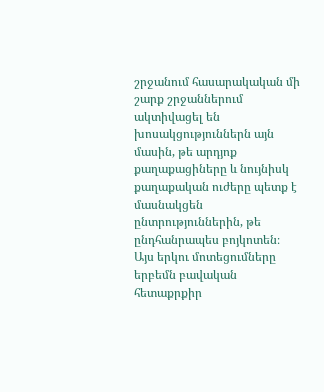շրջանում հասարակական մի շարք շրջաններում ակտիվացել են խոսակցություններն այն մասին, թե արդյոք քաղաքացիները և նույնիսկ քաղաքական ուժերը պետք է մասնակցեն ընտրություններին, թե ընդհանրապես բոյկոտեն։ Այս երկու մոտեցումները երբեմն բավական հետաքրքիր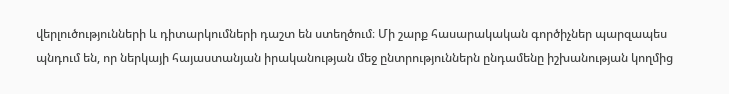վերլուծությունների և դիտարկումների դաշտ են ստեղծում։ Մի շարք հասարակական գործիչներ պարզապես պնդում են, որ ներկայի հայաստանյան իրականության մեջ ընտրություններն ընդամենը իշխանության կողմից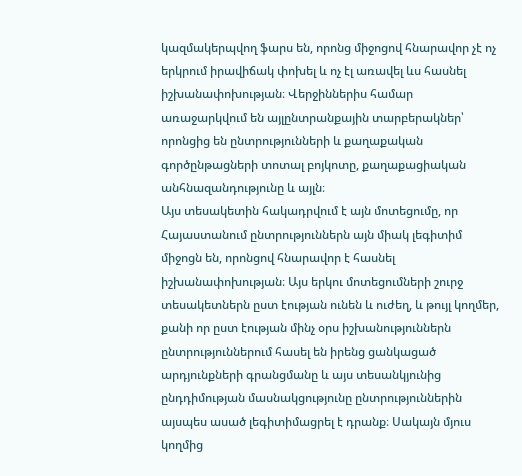կազմակերպվող ֆարս են, որոնց միջոցով հնարավոր չէ ոչ երկրում իրավիճակ փոխել և ոչ էլ առավել ևս հասնել իշխանափոխության։ Վերջիններիս համար առաջարկվում են այլընտրանքային տարբերակներ՝ որոնցից են ընտրությունների և քաղաքական գործընթացների տոտալ բոյկոտը, քաղաքացիական անհնազանդությունը և այլն։
Այս տեսակետին հակադրվում է այն մոտեցումը, որ Հայաստանում ընտրություններն այն միակ լեգիտիմ միջոցն են, որոնցով հնարավոր է հասնել իշխանափոխության։ Այս երկու մոտեցումների շուրջ տեսակետներն ըստ էության ունեն և ուժեղ, և թույլ կողմեր, քանի որ ըստ էության մինչ օրս իշխանություններն ընտրություններում հասել են իրենց ցանկացած արդյունքների գրանցմանը և այս տեսանկյունից ընդդիմության մասնակցությունը ընտրություններին այսպես ասած լեգիտիմացրել է դրանք։ Սակայն մյուս կողմից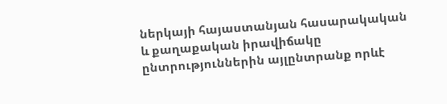ներկայի հայաստանյան հասարակական և քաղաքական իրավիճակը ընտրություններին այլընտրանք որևէ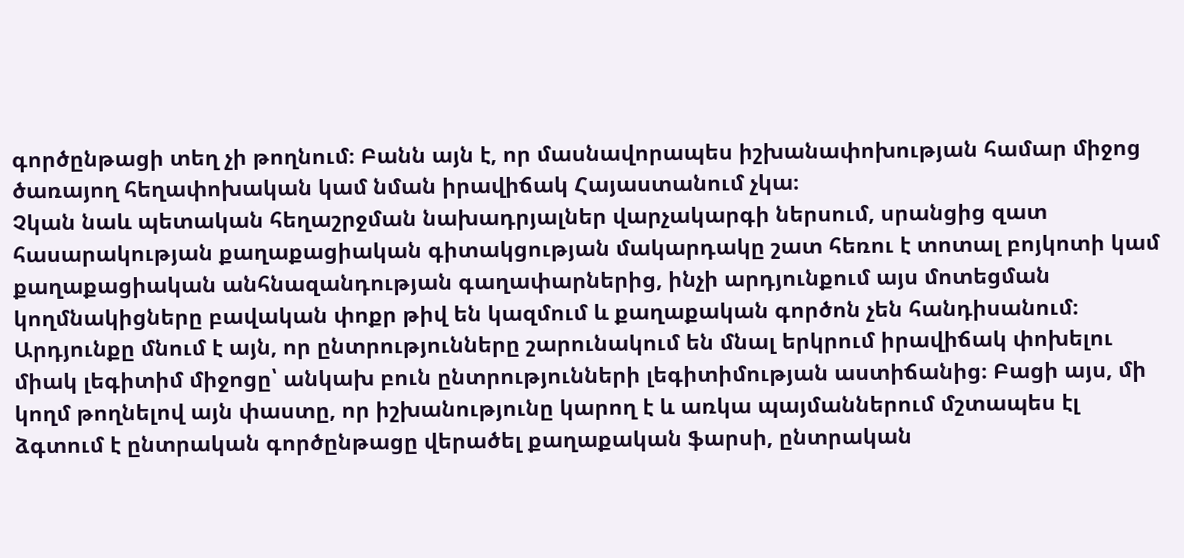գործընթացի տեղ չի թողնում։ Բանն այն է, որ մասնավորապես իշխանափոխության համար միջոց ծառայող հեղափոխական կամ նման իրավիճակ Հայաստանում չկա։
Չկան նաև պետական հեղաշրջման նախադրյալներ վարչակարգի ներսում, սրանցից զատ հասարակության քաղաքացիական գիտակցության մակարդակը շատ հեռու է տոտալ բոյկոտի կամ քաղաքացիական անհնազանդության գաղափարներից, ինչի արդյունքում այս մոտեցման կողմնակիցները բավական փոքր թիվ են կազմում և քաղաքական գործոն չեն հանդիսանում։ Արդյունքը մնում է այն, որ ընտրությունները շարունակում են մնալ երկրում իրավիճակ փոխելու միակ լեգիտիմ միջոցը՝ անկախ բուն ընտրությունների լեգիտիմության աստիճանից։ Բացի այս, մի կողմ թողնելով այն փաստը, որ իշխանությունը կարող է և առկա պայմաններում մշտապես էլ ձգտում է ընտրական գործընթացը վերածել քաղաքական ֆարսի, ընտրական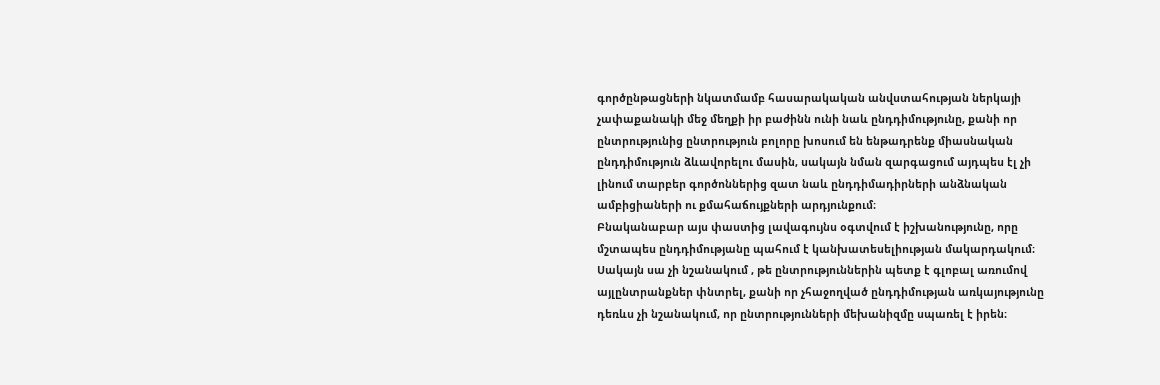գործընթացների նկատմամբ հասարակական անվստահության ներկայի չափաքանակի մեջ մեղքի իր բաժինն ունի նաև ընդդիմությունը, քանի որ ընտրությունից ընտրություն բոլորը խոսում են ենթադրենք միասնական ընդդիմություն ձևավորելու մասին, սակայն նման զարգացում այդպես էլ չի լինում տարբեր գործոններից զատ նաև ընդդիմադիրների անձնական ամբիցիաների ու քմահաճույքների արդյունքում։
Բնականաբար այս փաստից լավագույնս օգտվում է իշխանությունը, որը մշտապես ընդդիմությանը պահում է կանխատեսելիության մակարդակում։ Սակայն սա չի նշանակում , թե ընտրություններին պետք է գլոբալ առումով այլընտրանքներ փնտրել, քանի որ չհաջողված ընդդիմության առկայությունը դեռևս չի նշանակում, որ ընտրությունների մեխանիզմը սպառել է իրեն։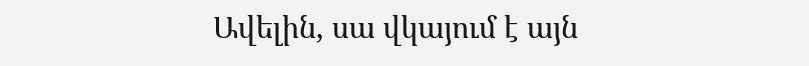Ավելին, սա վկայում է այն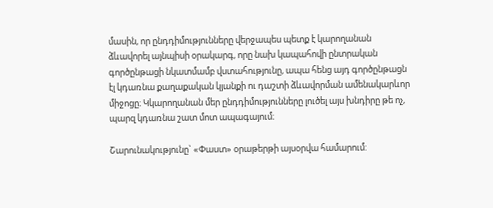մասին, որ ընդդիմությունները վերջապես պետք է կարողանան ձևավորել այնպիսի օրակարգ, որը նախ կապահովի ընտրական գործընթացի նկատմամբ վստահությունը, ապա հենց այդ գործընթացն էլ կդառնա քաղաքական կյանքի ու դաշտի ձևավորման ամենակարևոր միջոցը։ Կկարողանան մեր ընդդիմությունները լուծել այս խնդիրը թե ոչ, պարզ կդառնա շատ մոտ ապագայում։

Շարունակությունը` «Փաստ» օրաթերթի այսօրվա համարում: